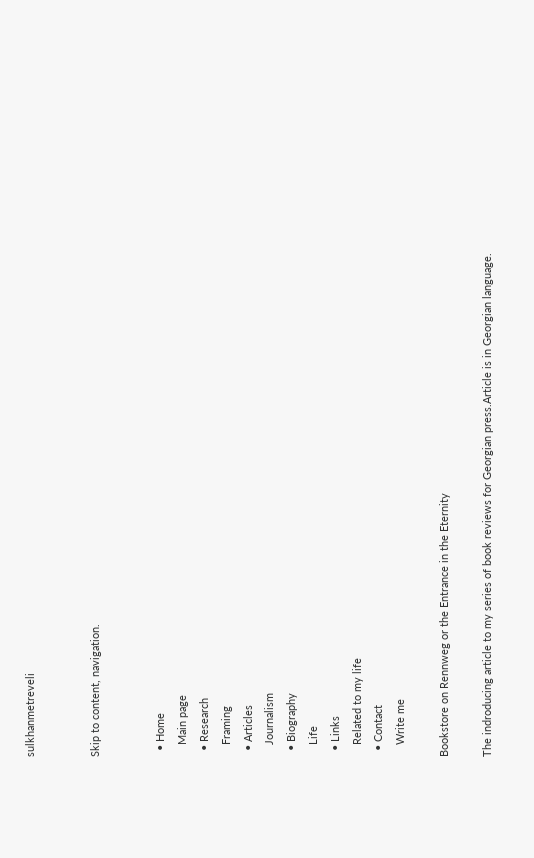sulkhanmetreveli


Skip to content, navigation.


  • Home
    Main page
  • Research
    Framing
  • Articles
    Journalism
  • Biography
    Life
  • Links
    Related to my life
  • Contact
    Write me

Bookstore on Rennweg or the Entrance in the Eternity

The indroducing article to my series of book reviews for Georgian press.Article is in Georgian language.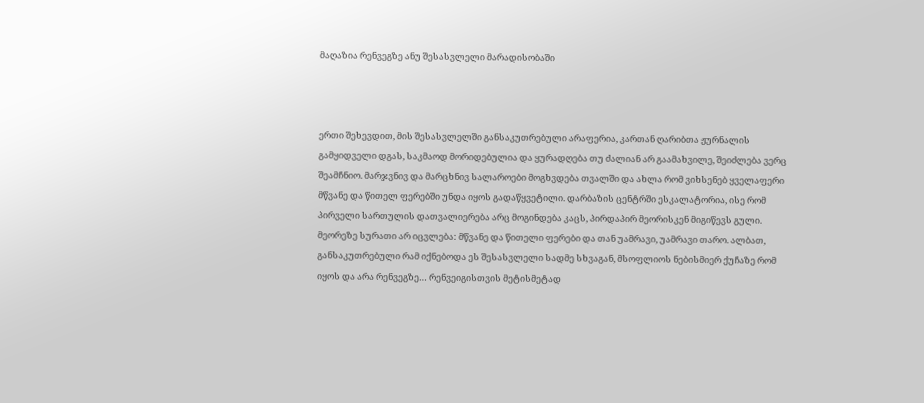მაღაზია რენვეგზე ანუ შესასვლელი მარადისობაში



ერთი შეხევდით, მის შესასვლელში განსაკუთრებული არაფერია, კართან ღარიბთა ჟურნალის გამყიდველი დგას, საკმაოდ მორიდებულია და ყურადღება თუ ძალიან არ გაამახვილე, შეიძლება ვერც შეამჩნიო. მარჯვნივ და მარცხნივ სალაროები მოგხვდება თვალში და ახლა რომ ვიხსენებ ყველაფერი მწვანე და წითელ ფერებში უნდა იყოს გადაწყვეტილი. დარბაზის ცენტრში ესკალატორია, ისე რომ პირველი სართულის დათვალიერება არც მოგინდება კაცს, პირდაპირ მეორისკენ მიგიწევს გული. მეორეზე სურათი არ იცვლება: მწვანე და წითელი ფერები და თან უამრავი, უამრავი თარო. ალბათ, განსაკუთრებული რამ იქნებოდა ეს შესასვლელი სადმე სხვაგან, მსოფლიოს ნებისმიერ ქუჩაზე რომ იყოს და არა რენვეგზე… რენვეიგისთვის მეტისმეტად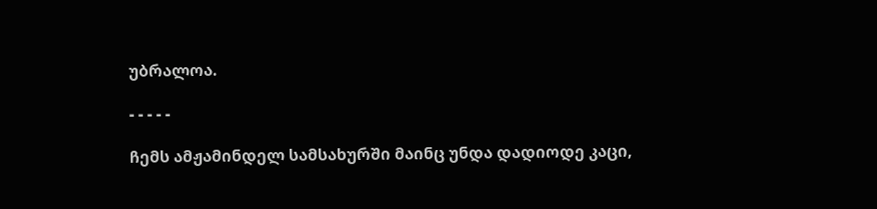უბრალოა.

- - - - -

ჩემს ამჟამინდელ სამსახურში მაინც უნდა დადიოდე კაცი,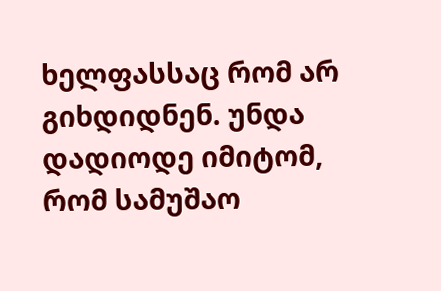ხელფასსაც რომ არ გიხდიდნენ. უნდა დადიოდე იმიტომ, რომ სამუშაო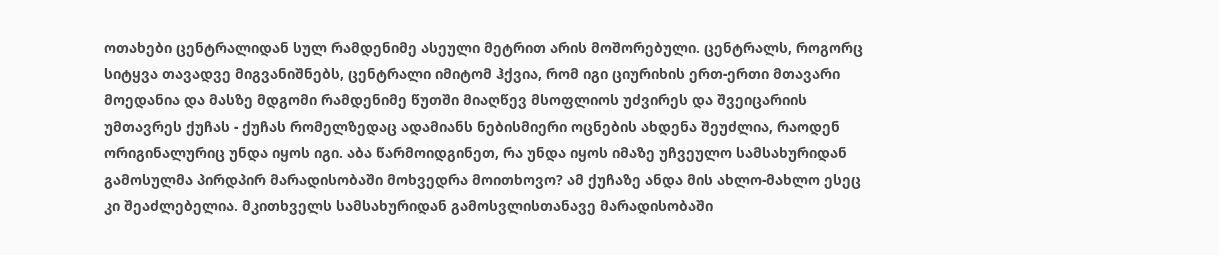ოთახები ცენტრალიდან სულ რამდენიმე ასეული მეტრით არის მოშორებული. ცენტრალს, როგორც სიტყვა თავადვე მიგვანიშნებს, ცენტრალი იმიტომ ჰქვია, რომ იგი ციურიხის ერთ-ერთი მთავარი მოედანია და მასზე მდგომი რამდენიმე წუთში მიაღწევ მსოფლიოს უძვირეს და შვეიცარიის უმთავრეს ქუჩას - ქუჩას რომელზედაც ადამიანს ნებისმიერი ოცნების ახდენა შეუძლია, რაოდენ ორიგინალურიც უნდა იყოს იგი. აბა წარმოიდგინეთ, რა უნდა იყოს იმაზე უჩვეულო სამსახურიდან გამოსულმა პირდპირ მარადისობაში მოხვედრა მოითხოვო? ამ ქუჩაზე ანდა მის ახლო-მახლო ესეც კი შეაძლებელია. მკითხველს სამსახურიდან გამოსვლისთანავე მარადისობაში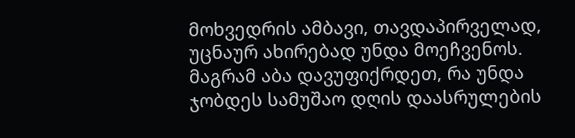მოხვედრის ამბავი, თავდაპირველად, უცნაურ ახირებად უნდა მოეჩვენოს. მაგრამ აბა დავუფიქრდეთ, რა უნდა ჯობდეს სამუშაო დღის დაასრულების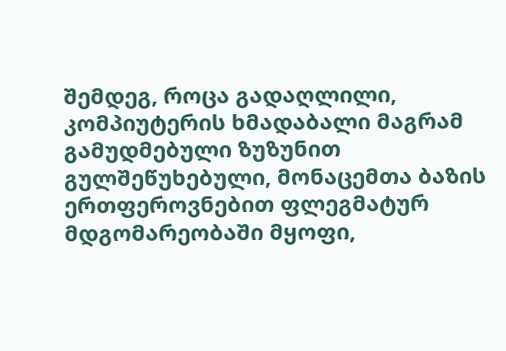შემდეგ, როცა გადაღლილი, კომპიუტერის ხმადაბალი მაგრამ გამუდმებული ზუზუნით გულშეწუხებული, მონაცემთა ბაზის ერთფეროვნებით ფლეგმატურ მდგომარეობაში მყოფი,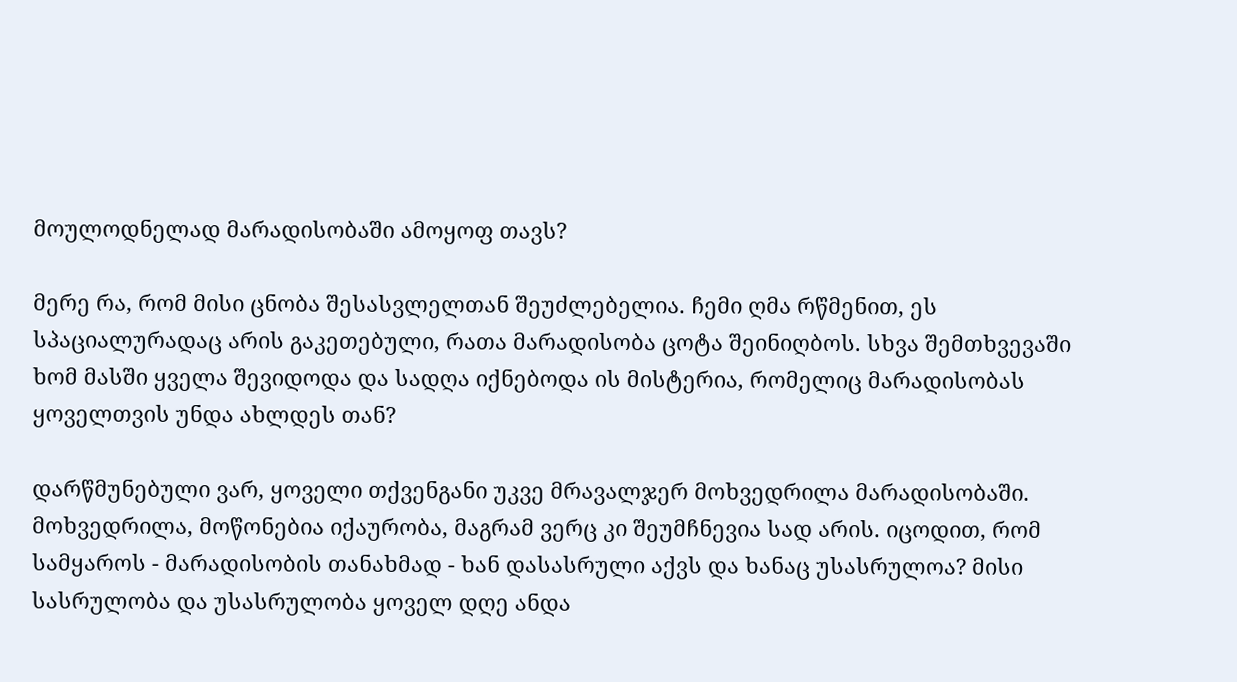მოულოდნელად მარადისობაში ამოყოფ თავს?

მერე რა, რომ მისი ცნობა შესასვლელთან შეუძლებელია. ჩემი ღმა რწმენით, ეს სპაციალურადაც არის გაკეთებული, რათა მარადისობა ცოტა შეინიღბოს. სხვა შემთხვევაში ხომ მასში ყველა შევიდოდა და სადღა იქნებოდა ის მისტერია, რომელიც მარადისობას ყოველთვის უნდა ახლდეს თან?

დარწმუნებული ვარ, ყოველი თქვენგანი უკვე მრავალჯერ მოხვედრილა მარადისობაში. მოხვედრილა, მოწონებია იქაურობა, მაგრამ ვერც კი შეუმჩნევია სად არის. იცოდით, რომ სამყაროს - მარადისობის თანახმად - ხან დასასრული აქვს და ხანაც უსასრულოა? მისი სასრულობა და უსასრულობა ყოველ დღე ანდა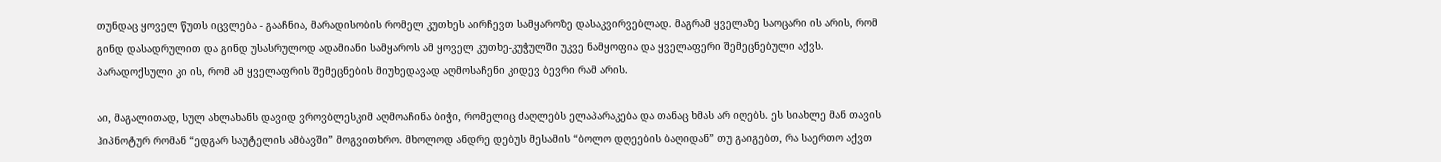თუნდაც ყოველ წუთს იცვლება - გააჩნია, მარადისობის რომელ კუთხეს აირჩევთ სამყაროზე დასაკვირვებლად. მაგრამ ყველაზე საოცარი ის არის, რომ გინდ დასადრულით და გინდ უსასრულოდ ადამიანი სამყაროს ამ ყოველ კუთხე-კუჭულში უკვე ნამყოფია და ყველაფერი შემეცნებული აქვს. პარადოქსული კი ის, რომ ამ ყველაფრის შემეცნების მიუხედავად აღმოსაჩენი კიდევ ბევრი რამ არის.

აი, მაგალითად, სულ ახლახანს დავიდ ვროვბლესკიმ აღმოაჩინა ბიჭი, რომელიც ძაღლებს ელაპარაკება და თანაც ხმას არ იღებს. ეს სიახლე მან თავის ჰიპნოტურ რომან “ედგარ საუტელის ამბავში” მოგვითხრო. მხოლოდ ანდრე დებუს მესამის “ბოლო დღეების ბაღიდან” თუ გაიგებთ, რა საერთო აქვთ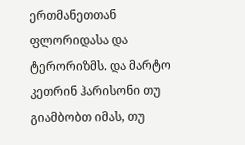ერთმანეთთან ფლორიდასა და ტერორიზმს. და მარტო კეთრინ ჰარისონი თუ გიამბობთ იმას, თუ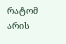რატომ არის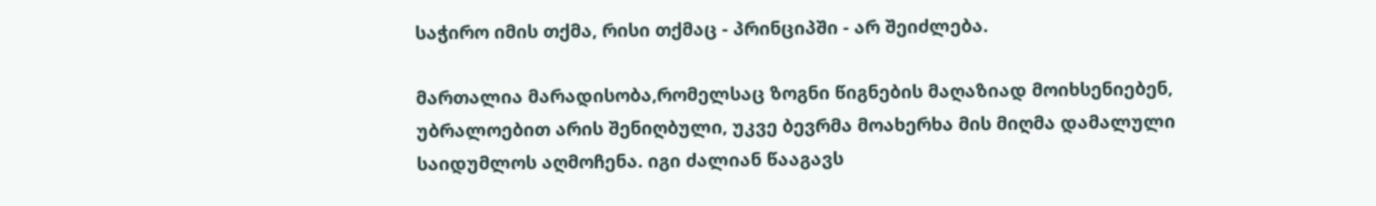საჭირო იმის თქმა, რისი თქმაც - პრინციპში - არ შეიძლება.

მართალია მარადისობა,რომელსაც ზოგნი წიგნების მაღაზიად მოიხსენიებენ, უბრალოებით არის შენიღბული, უკვე ბევრმა მოახერხა მის მიღმა დამალული საიდუმლოს აღმოჩენა. იგი ძალიან წააგავს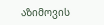აზიმოვის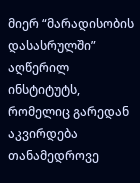მიერ “მარადისობის დასასრულში” აღწერილ ინსტიტუტს, რომელიც გარედან აკვირდება თანამედროვე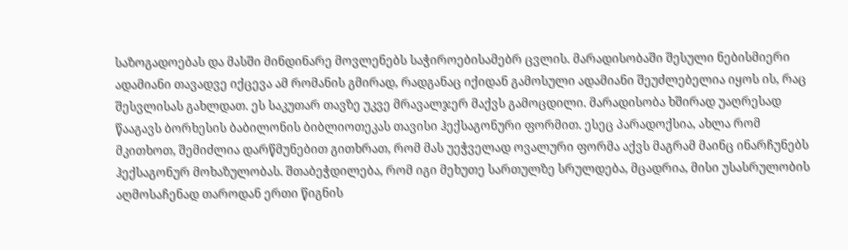საზოგადოებას და მასში მინდინარე მოვლენებს საჭიროებისამებრ ცვლის. მარადისობაში შესული ნებისმიერი ადამიანი თავადვე იქცევა ამ რომანის გმირად, რადგანაც იქიდან გამოსული ადამიანი შეუძლებელია იყოს ის, რაც შესვლისას გახლდათ. ეს საკუთარ თავზე უკვე მრავალჯერ მაქვს გამოცდილი. მარადისობა ხშირად უაღრესად წააგავს ბორხესის ბაბილონის ბიბლიოთეკას თავისი ჰექსაგონური ფორმით. ესეც პარადოქსია, ახლა რომ მკითხოთ, შემიძლია დარწმუნებით გითხრათ, რომ მას უეჭველად ოვალური ფორმა აქვს მაგრამ მაინც ინარჩუნებს ჰექსაგონურ მოხაზულობას. შთაბეჭდილება, რომ იგი მეხუთე სართულზე სრულდება, მცადრია, მისი უსასრულობის აღმოსაჩენად თაროდან ერთი წიგნის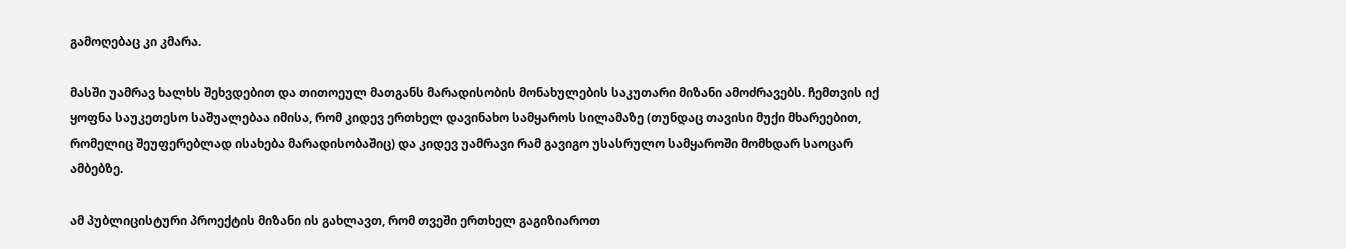გამოღებაც კი კმარა.

მასში უამრავ ხალხს შეხვდებით და თითოეულ მათგანს მარადისობის მონახულების საკუთარი მიზანი ამოძრავებს. ჩემთვის იქ ყოფნა საუკეთესო საშუალებაა იმისა, რომ კიდევ ერთხელ დავინახო სამყაროს სილამაზე (თუნდაც თავისი მუქი მხარეებით, რომელიც შეუფერებლად ისახება მარადისობაშიც) და კიდევ უამრავი რამ გავიგო უსასრულო სამყაროში მომხდარ საოცარ ამბებზე.

ამ პუბლიცისტური პროექტის მიზანი ის გახლავთ, რომ თვეში ერთხელ გაგიზიაროთ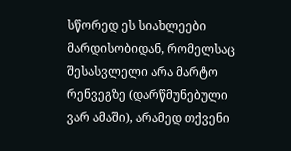სწორედ ეს სიახლეები მარდისობიდან, რომელსაც შესასვლელი არა მარტო რენვეგზე (დარწმუნებული ვარ ამაში), არამედ თქვენი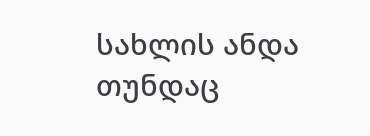სახლის ანდა თუნდაც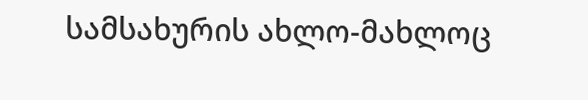სამსახურის ახლო-მახლოც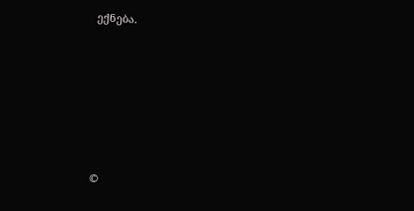ექნება.









©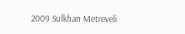2009 Sulkhan Metreveli